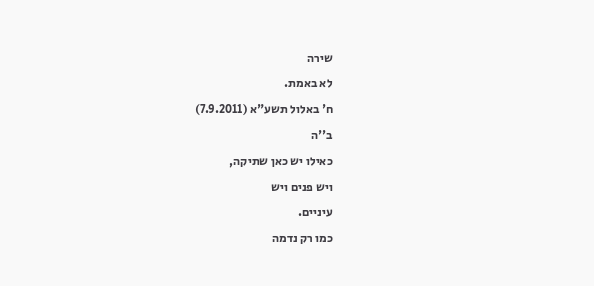שירה
לא באמת.
ח' באלול תשע"א (7.9.2011)
ב''ה
כאילו יש כאן שתיקה,
ויש פנים ויש
עיניים.
כמו רק נדמה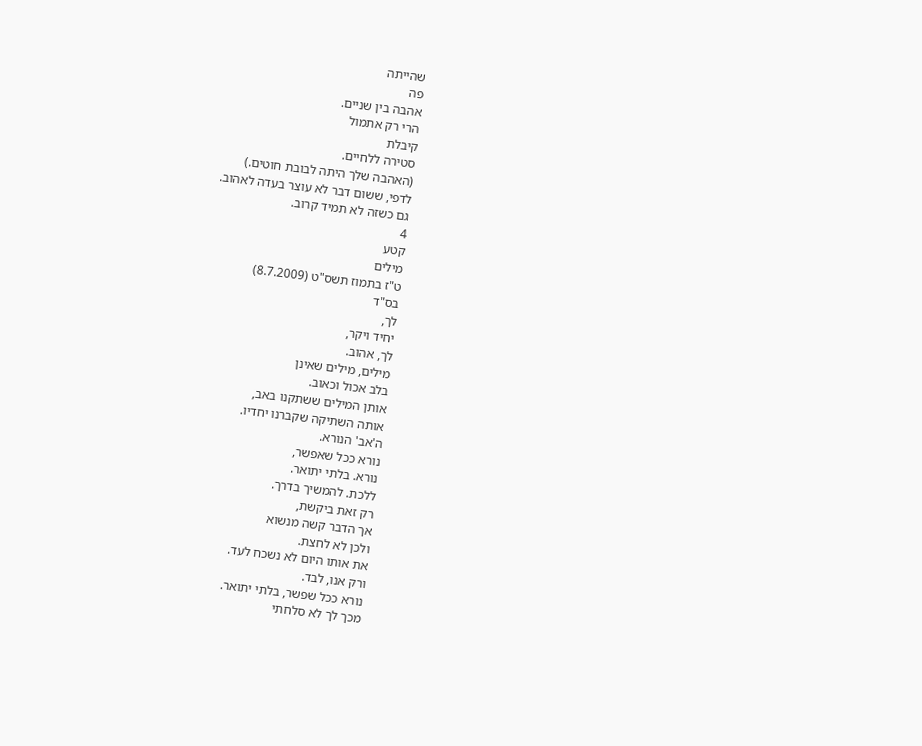שהייתה
פה
אהבה בין שניים.
הרי רק אתמול
קיבלת
סטירה ללחיים.
(האהבה שלך היתה לבובת חוטים.)
לדפי, ששום דבר לא עוצר בעדה לאהוב.
גם כשזה לא תמיד קרוב.
4
קטע
מילים
ט"ז בתמוז תשס"ט (8.7.2009)
בס"ד
לך,
יחיד ויקר,
לך, אהוב.
מילים, מילים שאינן
בלב אכול וכאוב.
אותן המילים ששתקנו באב,
אותה השתיקה שקברנו יחדיו.
ה'אב' הנורא.
נורא ככל שאפשר,
נורא. בלתי יתואר.
ללכת. להמשיך בדרך.
רק זאת ביקשת,
אך הדבר קשה מנשוא
ולכן לא לחצת.
את אותו היום לא נשכח לעד.
ורק אנו, לבד.
נורא ככל שפשר, בלתי יתואר.
מכך לך לא סלחתי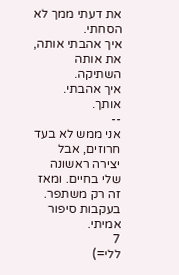את דעתי ממך לא הסחתי.
איך אהבתי אותה,
את אותה השתיקה.
איך אהבתי.
אותך.
--
אני ממש לא בעד חרוזים, אבל יצירה ראשונה שלי בחיים. ומאז זה רק משתפר. בעקבות סיפור אמיתי.
7
ללי=)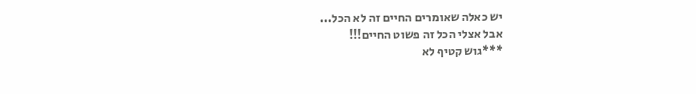יש כאלה שאומרים החיים זה לא הכל...
אבל אצלי הכל זה פשוט החיים!!!
***גוש קטיף לא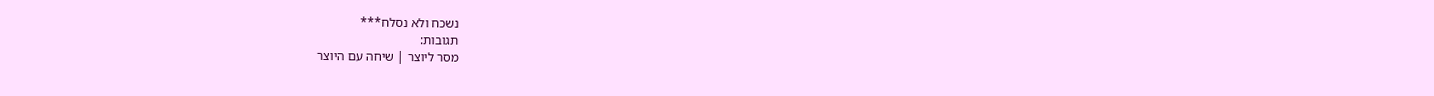נשכח ולא נסלח***
תגובות:
מסר ליוצר | שיחה עם היוצר